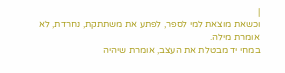|
וכשאת מוצאת למי לספר, לפתע את משתתקת, נחרדת, לא אומרת מילה.
במחי יד מבטלת את העצב, אומרת שיהיה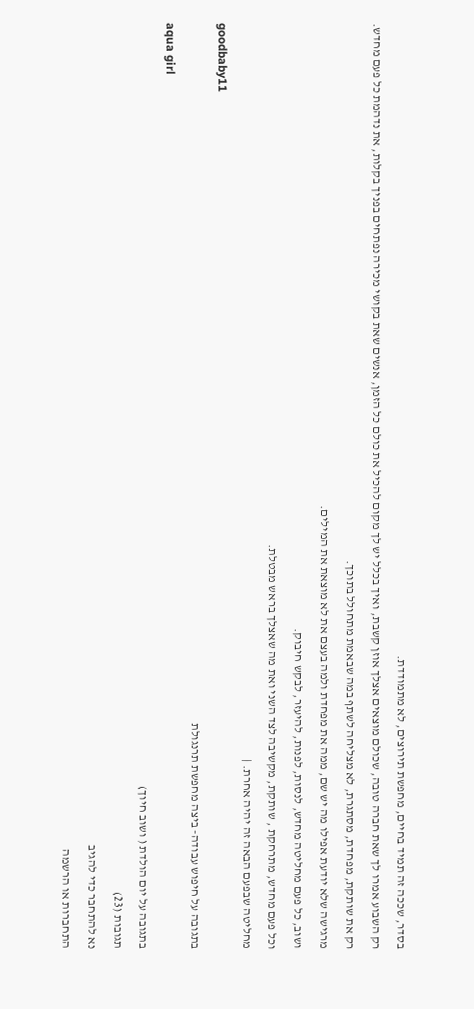בסדר, שככה זה תמיד בחיים, מחפשת תירוצים, לא מתמודדת.
רק השבוע אמרו לך שאת חברה טובה, שכולם מוצאים אצלך אוזן קשבת, ואיך בכלל יש לך מקום להכיל את כולם כל הזמן, אנשים שאת בקושי מכירה נפתחים בפניך בקלות, את נדהמת כל פעם מחדש.
רק את שותקת, מפחדת, מסתגרת, לא מצליחה לשתף במה שבאמת מתחולל בתוכך.
מרגישה שלא יודעת אפילו מה יש שם, ממה את מפחדת ולמה בעצם את לא מוצאת את המילים.
ושוב, כל פעם מחליטה מחדש, לנסות, לפנות, להיעזר, לבקש חיבוק.
וכל פעם מחדש, מתרחקת , שותקת, מקשיבה לצד השני ואת מה שאצלך בראש מבטלת.
מחליטה שבפעם הבאה זה יהיה אחרת. |
goodbaby11
בתגובה על חיפוש עבודה- ביצה מחפשת תרנגולת
aqua girl
בתגובה על יום הולדת ( ושוב חיוך)
תגובות (23)
נא להתחבר כדי להגיב
התחברות או הרשמה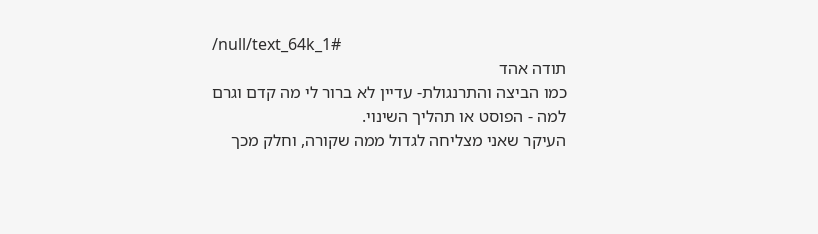/null/text_64k_1#
תודה אהד
כמו הביצה והתרנגולת- עדיין לא ברור לי מה קדם וגרם למה - הפוסט או תהליך השינוי.
העיקר שאני מצליחה לגדול ממה שקורה, וחלק מכך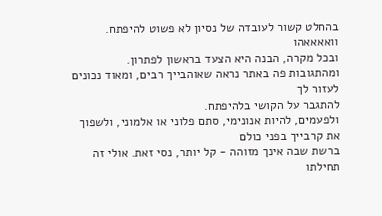בהחלט קשור לעובדה של נסיון לא פשוט להיפתח.
וואאאאהו
ובכל מקרה, הבנה היא הצעד בראשון לפתרון.
ומהתגובות פה באתר נראה שאוהבייך רבים, ומאוד נכונים לעזור לך
להתגבר על הקושי בלהיפתח.
ולפעמים, להיות אנונימי, סתם פלוני או אלמוני, ולשפוך את קרבייך בפני כולם
ברשת שבה אינך מזוהה - קל יותר, נסי זאת. אולי זה תחילתו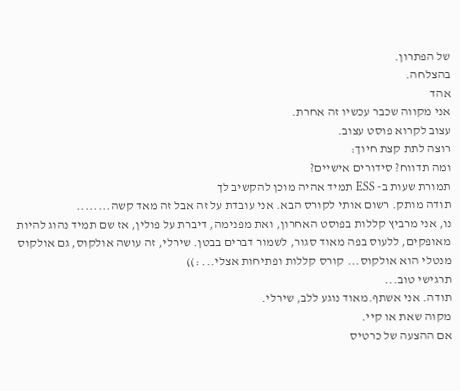של הפתרון.
בהצלחה.
אהד
אני מקווה שכבר עכשיו זה אחרת.
עצוב לקרוא פוסט עצוב.
רוצה לתת קצת חיוך:
ומה תדווח? סידורים אישיים?
תמורת שעות ב- ESS תמיד אהיה מוכן להקשיב לך
תודה מותק. רשום אותי לקורס הבא. אני עובדת על זה אבל זה מאד קשה........
נו, אני מרביץ קללות בפוסט האחרון, ואת מפנימה, דיברת על פולין, אז שם תמיד נהוג להיות מאופקים, ללעוס בפה מאוד סגור, לשמור דברים בבטן. שירלי, זה עושה אולקוס, גם אולקוס מנטלי הוא אולקוס... קורס קללות ופתיחות אצלי... :))
תרגישי טוב...
תודה. אני אשתף.מאוד נוגע ללב, שירלי.
מקוה שאת או קיי.
אם ההצעה של כרטיס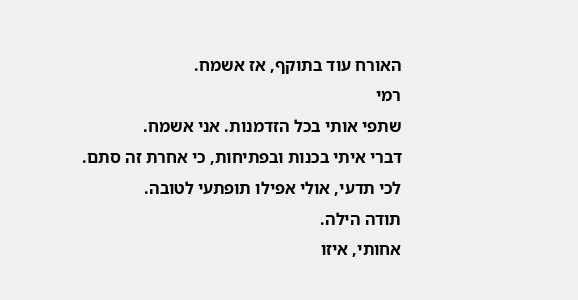האורח עוד בתוקף, אז אשמח.
רמי
שתפי אותי בכל הזדמנות. אני אשמח.
דברי איתי בכנות ובפתיחות, כי אחרת זה סתם.
לכי תדעי, אולי אפילו תופתעי לטובה.
תודה הילה.
אחותי, איזו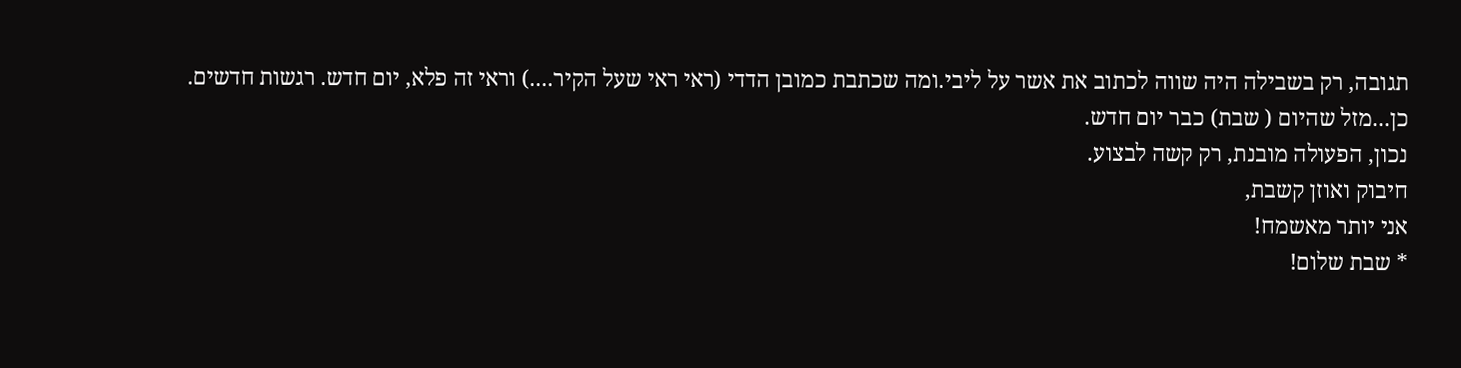תגובה, רק בשבילה היה שווה לכתוב את אשר על ליבי.ומה שכתבת כמובן הדדי (ראי ראי שעל הקיר....) וראי זה פלא, יום חדש. רגשות חדשים.
כן...מזל שהיום ( שבת) כבר יום חדש.
נכון, הפעולה מובנת, רק קשה לבצוע.
חיבוק ואוזן קשבת,
אני יותר מאשמח!
* שבת שלום!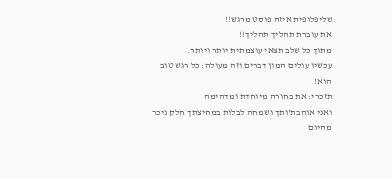שליפלופית איזה פוסט מרגש!!
את עוברת תהליך תהליך!!
מתוך כל שלב תצאי עוצמתית יותר ויותר.
עכשיו עולים המון דברים וזה מעולה: כל רגש טוב הוא!
תזכרי: את בחורה מיוחדת ומדהימה
ואני אוהבת'ותך ושמחה לבלות במחיצתך חלק ניכר מהיום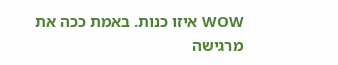WOW איזו כנות. באמת ככה את מרגישה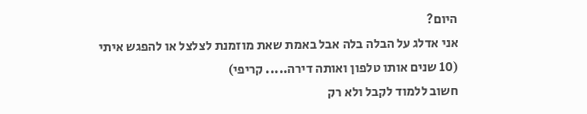היום?
אני אדלג על הבלה בלה אבל באמת שאת מוזמנת לצלצל או להפגש איתי
(10 שנים אותו טלפון ואותה דירה..... קריפי)
חשוב ללמוד לקבל ולא רק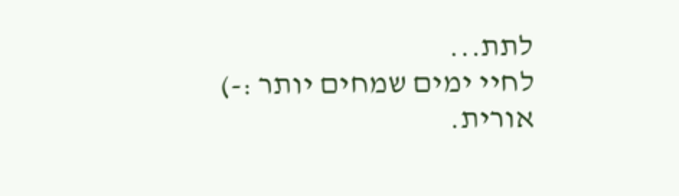לתת...
לחיי ימים שמחים יותר :-)
אורית.